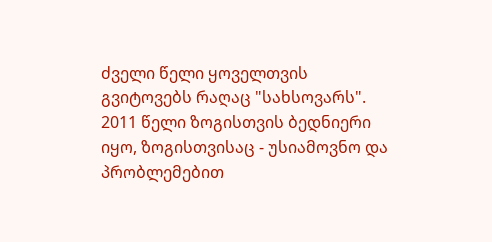ძველი წელი ყოველთვის გვიტოვებს რაღაც "სახსოვარს". 2011 წელი ზოგისთვის ბედნიერი იყო, ზოგისთვისაც - უსიამოვნო და პრობლემებით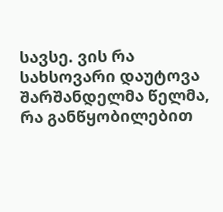სავსე. ვის რა სახსოვარი დაუტოვა შარშანდელმა წელმა, რა განწყობილებით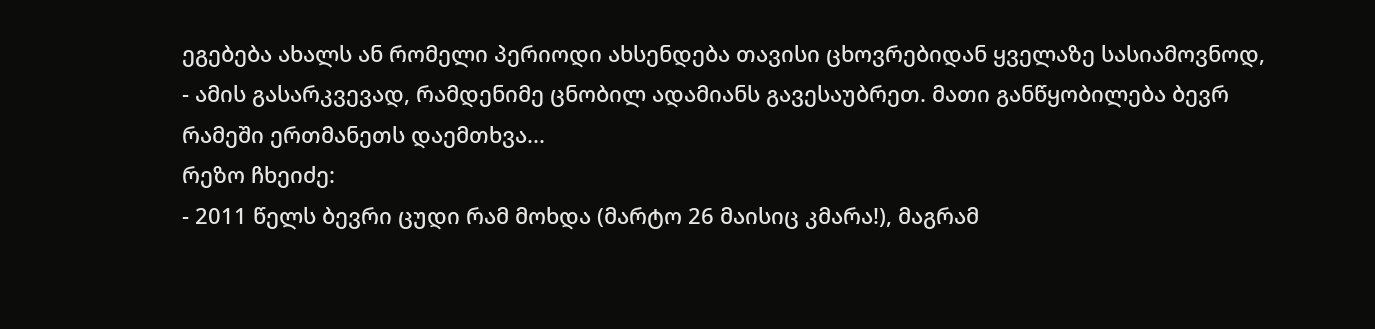ეგებება ახალს ან რომელი პერიოდი ახსენდება თავისი ცხოვრებიდან ყველაზე სასიამოვნოდ, - ამის გასარკვევად, რამდენიმე ცნობილ ადამიანს გავესაუბრეთ. მათი განწყობილება ბევრ რამეში ერთმანეთს დაემთხვა...
რეზო ჩხეიძე:
- 2011 წელს ბევრი ცუდი რამ მოხდა (მარტო 26 მაისიც კმარა!), მაგრამ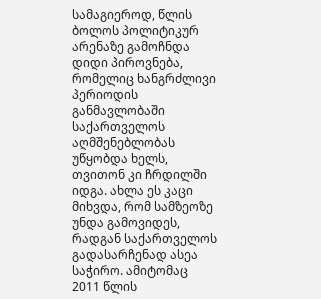სამაგიეროდ, წლის ბოლოს პოლიტიკურ არენაზე გამოჩნდა დიდი პიროვნება, რომელიც ხანგრძლივი პერიოდის განმავლობაში საქართველოს აღმშენებლობას უწყობდა ხელს, თვითონ კი ჩრდილში იდგა. ახლა ეს კაცი მიხვდა, რომ სამზეოზე უნდა გამოვიდეს, რადგან საქართველოს გადასარჩენად ასეა საჭირო. ამიტომაც 2011 წლის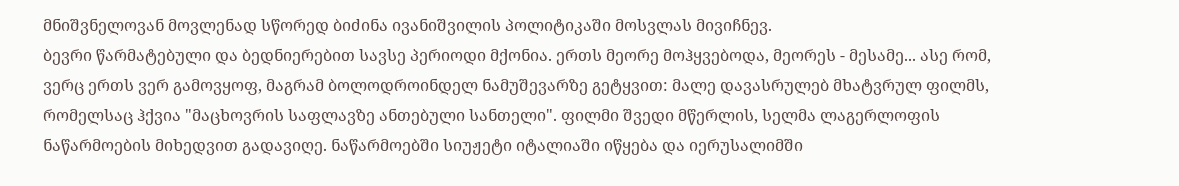მნიშვნელოვან მოვლენად სწორედ ბიძინა ივანიშვილის პოლიტიკაში მოსვლას მივიჩნევ.
ბევრი წარმატებული და ბედნიერებით სავსე პერიოდი მქონია. ერთს მეორე მოჰყვებოდა, მეორეს - მესამე... ასე რომ, ვერც ერთს ვერ გამოვყოფ, მაგრამ ბოლოდროინდელ ნამუშევარზე გეტყვით: მალე დავასრულებ მხატვრულ ფილმს, რომელსაც ჰქვია "მაცხოვრის საფლავზე ანთებული სანთელი". ფილმი შვედი მწერლის, სელმა ლაგერლოფის ნაწარმოების მიხედვით გადავიღე. ნაწარმოებში სიუჟეტი იტალიაში იწყება და იერუსალიმში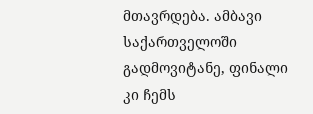მთავრდება. ამბავი საქართველოში გადმოვიტანე, ფინალი კი ჩემს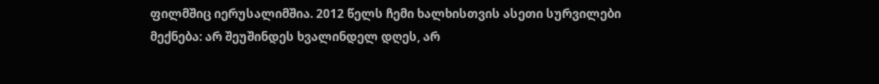ფილმშიც იერუსალიმშია. 2012 წელს ჩემი ხალხისთვის ასეთი სურვილები მექნება: არ შეუშინდეს ხვალინდელ დღეს, არ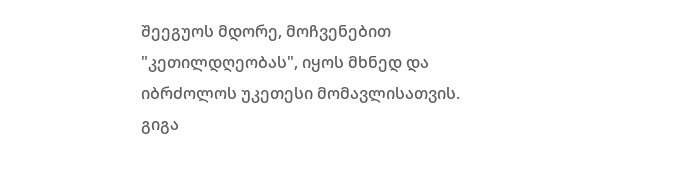შეეგუოს მდორე, მოჩვენებით "კეთილდღეობას", იყოს მხნედ და იბრძოლოს უკეთესი მომავლისათვის.
გიგა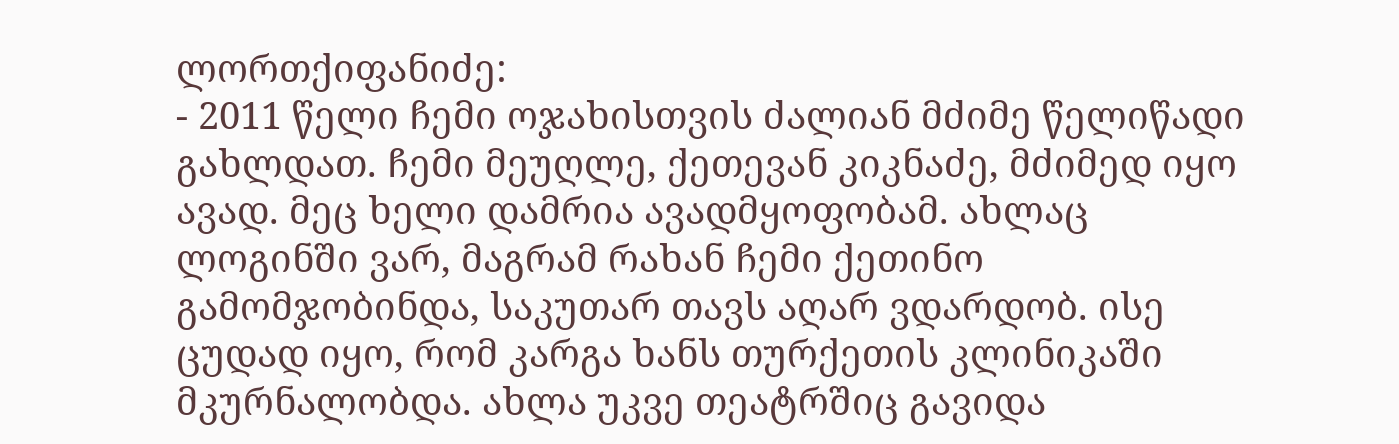ლორთქიფანიძე:
- 2011 წელი ჩემი ოჯახისთვის ძალიან მძიმე წელიწადი გახლდათ. ჩემი მეუღლე, ქეთევან კიკნაძე, მძიმედ იყო ავად. მეც ხელი დამრია ავადმყოფობამ. ახლაც ლოგინში ვარ, მაგრამ რახან ჩემი ქეთინო გამომჯობინდა, საკუთარ თავს აღარ ვდარდობ. ისე ცუდად იყო, რომ კარგა ხანს თურქეთის კლინიკაში მკურნალობდა. ახლა უკვე თეატრშიც გავიდა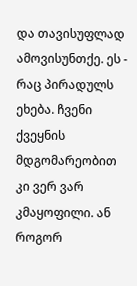და თავისუფლად ამოვისუნთქე. ეს - რაც პირადულს ეხება. ჩვენი ქვეყნის მდგომარეობით კი ვერ ვარ კმაყოფილი. ან როგორ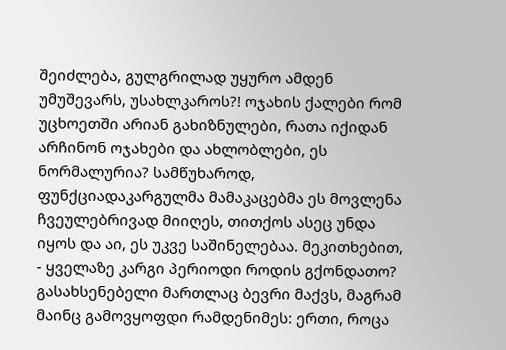შეიძლება, გულგრილად უყურო ამდენ უმუშევარს, უსახლკაროს?! ოჯახის ქალები რომ უცხოეთში არიან გახიზნულები, რათა იქიდან არჩინონ ოჯახები და ახლობლები, ეს ნორმალურია? სამწუხაროდ, ფუნქციადაკარგულმა მამაკაცებმა ეს მოვლენა ჩვეულებრივად მიიღეს, თითქოს ასეც უნდა იყოს და აი, ეს უკვე საშინელებაა. მეკითხებით, - ყველაზე კარგი პერიოდი როდის გქონდათო? გასახსენებელი მართლაც ბევრი მაქვს, მაგრამ მაინც გამოვყოფდი რამდენიმეს: ერთი, როცა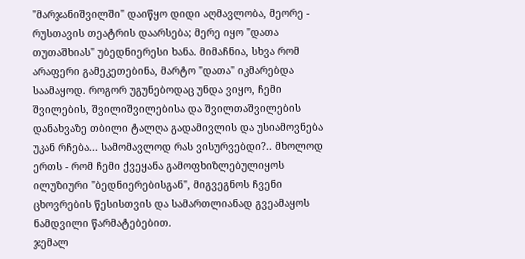"მარჯანიშვილში" დაიწყო დიდი აღმავლობა, მეორე - რუსთავის თეატრის დაარსება; მერე იყო "დათა თუთაშხიას" უბედნიერესი ხანა. მიმაჩნია, სხვა რომ არაფერი გამეკეთებინა, მარტო "დათა" იკმარებდა საამაყოდ. როგორ უგუნებოდაც უნდა ვიყო, ჩემი შვილების, შვილიშვილებისა და შვილთაშვილების დანახვაზე თბილი ტალღა გადამივლის და უსიამოვნება უკან რჩება... სამომავლოდ რას ვისურვებდი?.. მხოლოდ ერთს - რომ ჩემი ქვეყანა გამოფხიზლებულიყოს ილუზიური "ბედნიერებისგან", მიგვეგნოს ჩვენი ცხოვრების წესისთვის და სამართლიანად გვეამაყოს ნამდვილი წარმატებებით.
ჯემალ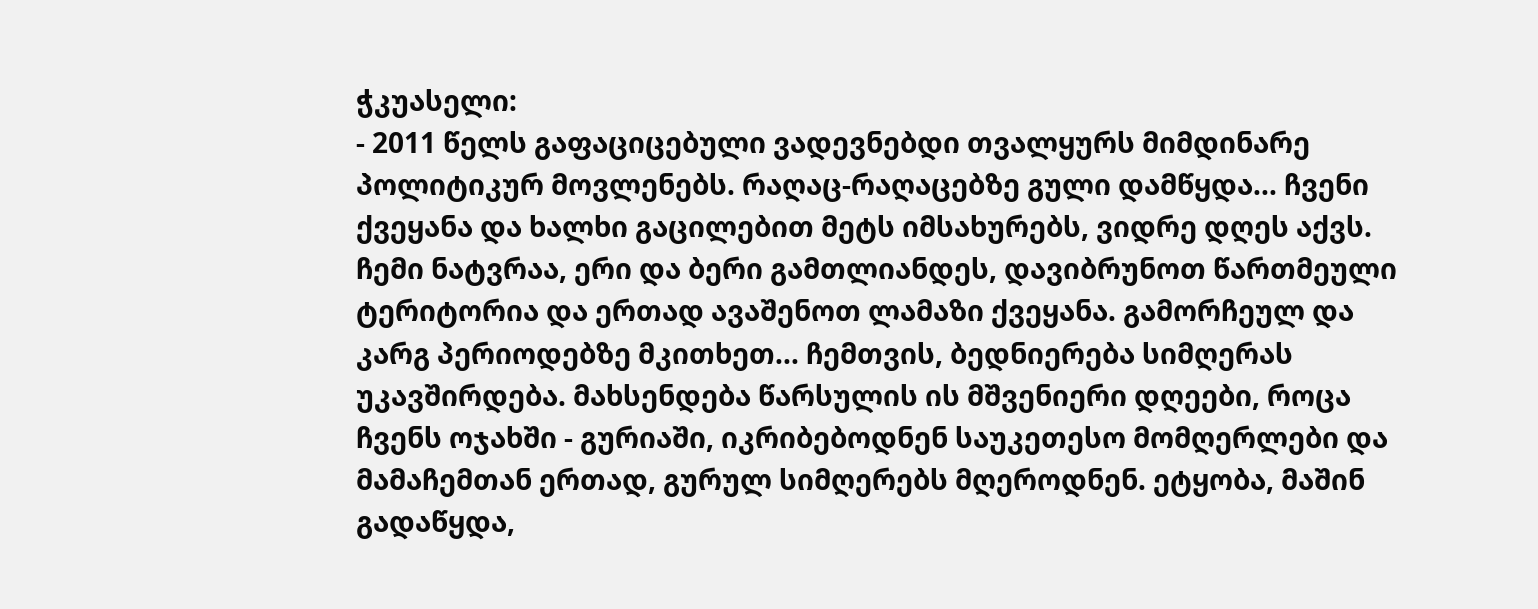ჭკუასელი:
- 2011 წელს გაფაციცებული ვადევნებდი თვალყურს მიმდინარე პოლიტიკურ მოვლენებს. რაღაც-რაღაცებზე გული დამწყდა... ჩვენი ქვეყანა და ხალხი გაცილებით მეტს იმსახურებს, ვიდრე დღეს აქვს. ჩემი ნატვრაა, ერი და ბერი გამთლიანდეს, დავიბრუნოთ წართმეული ტერიტორია და ერთად ავაშენოთ ლამაზი ქვეყანა. გამორჩეულ და კარგ პერიოდებზე მკითხეთ... ჩემთვის, ბედნიერება სიმღერას უკავშირდება. მახსენდება წარსულის ის მშვენიერი დღეები, როცა ჩვენს ოჯახში - გურიაში, იკრიბებოდნენ საუკეთესო მომღერლები და მამაჩემთან ერთად, გურულ სიმღერებს მღეროდნენ. ეტყობა, მაშინ გადაწყდა,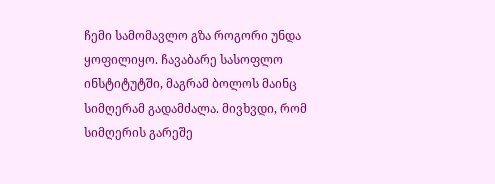ჩემი სამომავლო გზა როგორი უნდა ყოფილიყო. ჩავაბარე სასოფლო ინსტიტუტში, მაგრამ ბოლოს მაინც სიმღერამ გადამძალა. მივხვდი, რომ სიმღერის გარეშე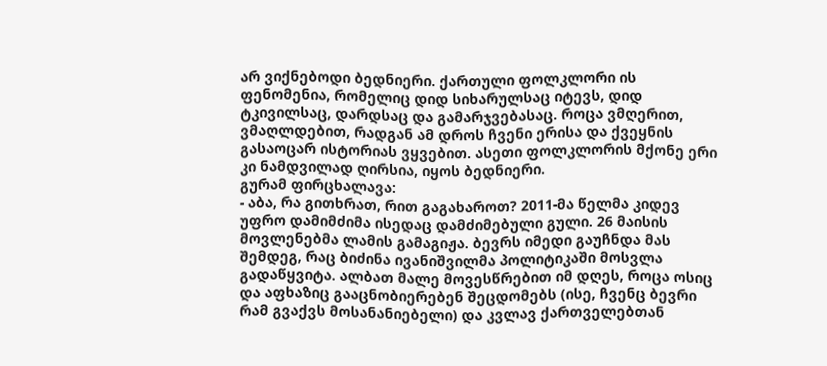არ ვიქნებოდი ბედნიერი. ქართული ფოლკლორი ის ფენომენია, რომელიც დიდ სიხარულსაც იტევს, დიდ ტკივილსაც, დარდსაც და გამარჯვებასაც. როცა ვმღერით, ვმაღლდებით, რადგან ამ დროს ჩვენი ერისა და ქვეყნის გასაოცარ ისტორიას ვყვებით. ასეთი ფოლკლორის მქონე ერი კი ნამდვილად ღირსია, იყოს ბედნიერი.
გურამ ფირცხალავა:
- აბა, რა გითხრათ, რით გაგახაროთ? 2011-მა წელმა კიდევ უფრო დამიმძიმა ისედაც დამძიმებული გული. 26 მაისის მოვლენებმა ლამის გამაგიჟა. ბევრს იმედი გაუჩნდა მას შემდეგ, რაც ბიძინა ივანიშვილმა პოლიტიკაში მოსვლა გადაწყვიტა. ალბათ მალე მოვესწრებით იმ დღეს, როცა ოსიც და აფხაზიც გააცნობიერებენ შეცდომებს (ისე, ჩვენც ბევრი რამ გვაქვს მოსანანიებელი) და კვლავ ქართველებთან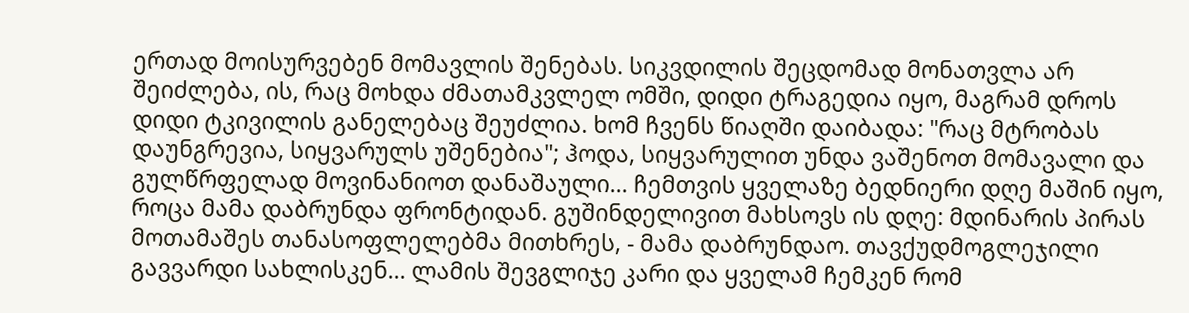ერთად მოისურვებენ მომავლის შენებას. სიკვდილის შეცდომად მონათვლა არ შეიძლება, ის, რაც მოხდა ძმათამკვლელ ომში, დიდი ტრაგედია იყო, მაგრამ დროს დიდი ტკივილის განელებაც შეუძლია. ხომ ჩვენს წიაღში დაიბადა: "რაც მტრობას დაუნგრევია, სიყვარულს უშენებია"; ჰოდა, სიყვარულით უნდა ვაშენოთ მომავალი და გულწრფელად მოვინანიოთ დანაშაული... ჩემთვის ყველაზე ბედნიერი დღე მაშინ იყო, როცა მამა დაბრუნდა ფრონტიდან. გუშინდელივით მახსოვს ის დღე: მდინარის პირას მოთამაშეს თანასოფლელებმა მითხრეს, - მამა დაბრუნდაო. თავქუდმოგლეჯილი გავვარდი სახლისკენ... ლამის შევგლიჯე კარი და ყველამ ჩემკენ რომ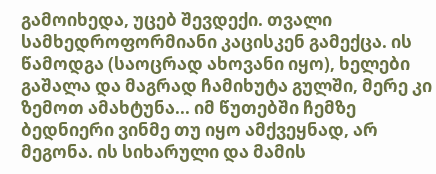გამოიხედა, უცებ შევდექი. თვალი სამხედროფორმიანი კაცისკენ გამექცა. ის წამოდგა (საოცრად ახოვანი იყო), ხელები გაშალა და მაგრად ჩამიხუტა გულში, მერე კი ზემოთ ამახტუნა... იმ წუთებში ჩემზე ბედნიერი ვინმე თუ იყო ამქვეყნად, არ მეგონა. ის სიხარული და მამის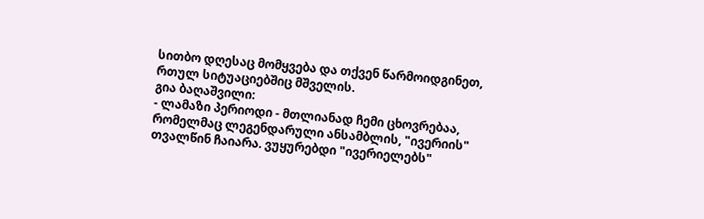სითბო დღესაც მომყვება და თქვენ წარმოიდგინეთ, რთულ სიტუაციებშიც მშველის.
გია ბაღაშვილი:
- ლამაზი პერიოდი - მთლიანად ჩემი ცხოვრებაა, რომელმაც ლეგენდარული ანსამბლის, "ივერიის" თვალწინ ჩაიარა. ვუყურებდი "ივერიელებს"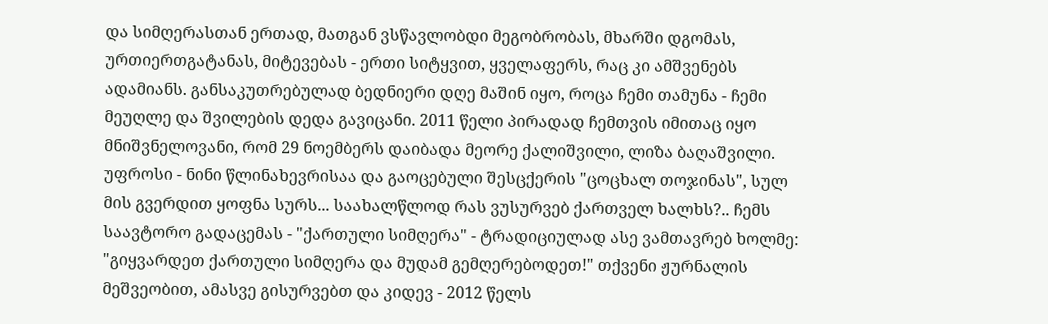და სიმღერასთან ერთად, მათგან ვსწავლობდი მეგობრობას, მხარში დგომას, ურთიერთგატანას, მიტევებას - ერთი სიტყვით, ყველაფერს, რაც კი ამშვენებს ადამიანს. განსაკუთრებულად ბედნიერი დღე მაშინ იყო, როცა ჩემი თამუნა - ჩემი მეუღლე და შვილების დედა გავიცანი. 2011 წელი პირადად ჩემთვის იმითაც იყო მნიშვნელოვანი, რომ 29 ნოემბერს დაიბადა მეორე ქალიშვილი, ლიზა ბაღაშვილი. უფროსი - ნინი წლინახევრისაა და გაოცებული შესცქერის "ცოცხალ თოჯინას", სულ მის გვერდით ყოფნა სურს... საახალწლოდ რას ვუსურვებ ქართველ ხალხს?.. ჩემს საავტორო გადაცემას - "ქართული სიმღერა" - ტრადიციულად ასე ვამთავრებ ხოლმე: "გიყვარდეთ ქართული სიმღერა და მუდამ გემღერებოდეთ!" თქვენი ჟურნალის მეშვეობით, ამასვე გისურვებთ და კიდევ - 2012 წელს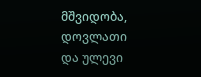მშვიდობა, დოვლათი და ულევი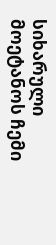სიხარული მოეტანოს ჩემი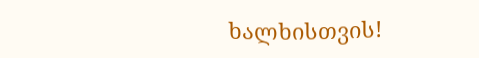ხალხისთვის!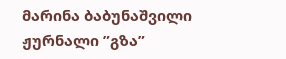მარინა ბაბუნაშვილი
ჟურნალი ”გზა”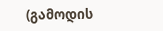(გამოდის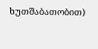ხუთშაბათობით)